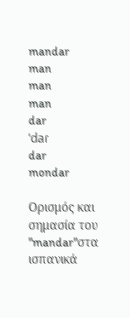mandar
man
man
man
dar
ˈdaɾ
dar
mondar

Ορισμός και σημασία του "mandar"στα ισπανικά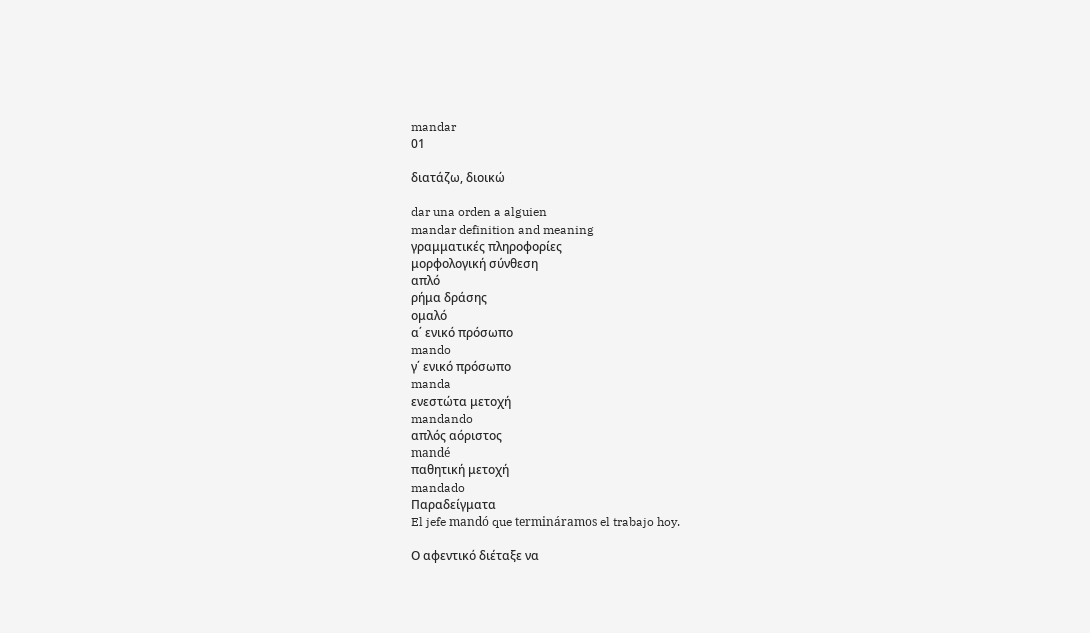mandar
01

διατάζω, διοικώ

dar una orden a alguien
mandar definition and meaning
γραμματικές πληροφορίες
μορφολογική σύνθεση
απλό
ρήμα δράσης
ομαλό
α΄ ενικό πρόσωπο
mando
γ΄ ενικό πρόσωπο
manda
ενεστώτα μετοχή
mandando
απλός αόριστος
mandé
παθητική μετοχή
mandado
Παραδείγματα
El jefe mandó que termináramos el trabajo hoy.

Ο αφεντικό διέταξε να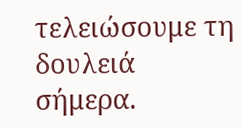τελειώσουμε τη δουλειά σήμερα.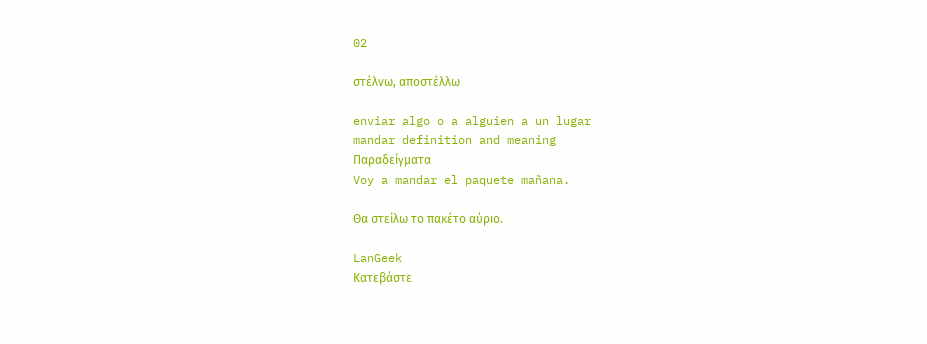02

στέλνω, αποστέλλω

enviar algo o a alguien a un lugar
mandar definition and meaning
Παραδείγματα
Voy a mandar el paquete mañana.

Θα στείλω το πακέτο αύριο.

LanGeek
Κατεβάστε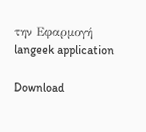την Εφαρμογή
langeek application

Download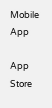Mobile App

App Store